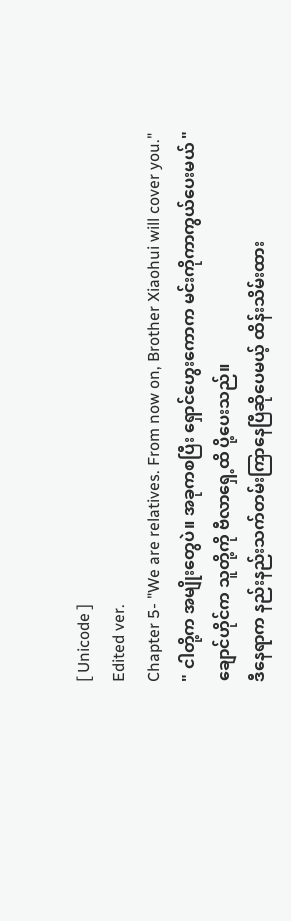[ Unicode ]
Edited ver.
Chapter 5- "We are relatives. From now on, Brother Xiaohui will cover you."
" ငါတို့က အမျိုးတွေပဲ။ အခုကစပြီး ရှောင်ဟွေးကောက မင်းကိုကာကွယ်ပေးမယ် "
ချောင်ဟိုင်က သူတို့ကို ဗီလာရှေ့ထိ ပို့ပေးသည်။
ဒီနေရာက နည်းနည်းသက်တမ်းကြာနေပြီဆိုပေမယ့် ထိန်းသိမ်းထား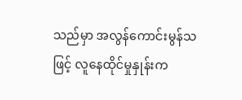သည်မှာ အလွန်ကောင်းမွန်သဖြင့် လူနေထိုင်မှုနှုန်းက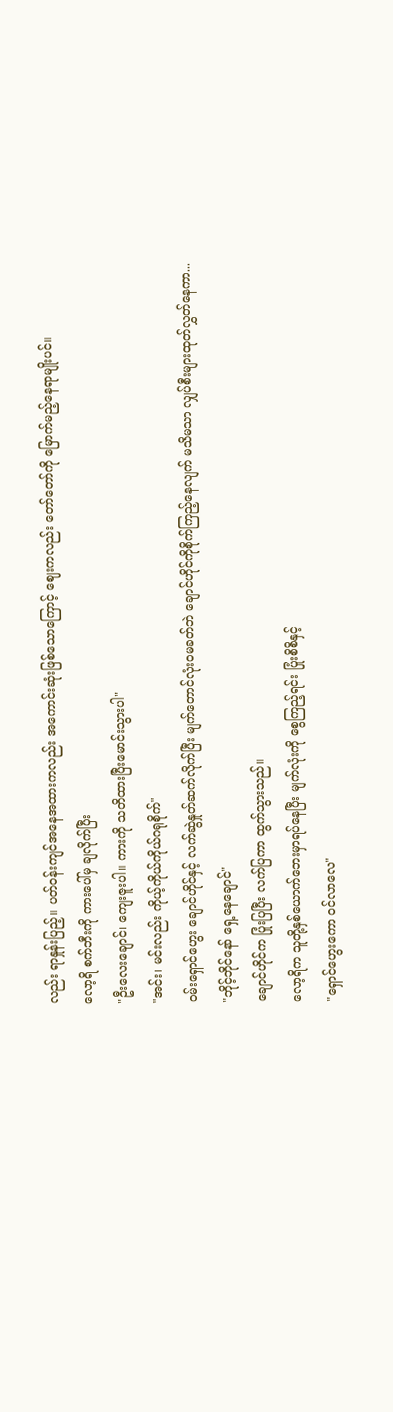လည်း ရာနှုန်းပြည့်။ ပတ်ဝန်းကျင်အနေအထားကလည်း အကောင်းဆုံးဖြစ်သောကြောင့် ဈေးကလည်း တော်တော်ကို မြောက်မည့်နေရာမျိုးပင်။
လော့ရိ စက်ဘီးကို ကားပေါ်မှ ချလိုက်ပြီး
"ဦးလေးချောင်၊ ကျေးဇူးပါ။ ကားကို သတိထားပြီးမောင်းသွားပါ"
"အင်း၊ မင်းလည်း ကိုယ့်ကိုယ်ကိုယ်ဂရုစိုက်"
ဝမ်းရှောင်ဟွေး ချောင်ဟိုင်နှင့် လက်ဆွဲနှုတ်ဆက်လိုက်ပြီး မျက်တောင်လုံးဝမခတ်ဘဲ ချောင်ဟိုင်ကိုစိုက်ကြည့်နေလျက် မသိမသာ လျှပ်စီးများထုတ်လွှတ်နေကာ...
"ဘိုင့်ဘိုင်နော် ရှေ့နေချောင်"
ချောင်ဟိုင်က ပြုံးပြပြီး လက်ပြကာ ထွက်သွားသည်။
လော့ရိက သူတို့နှစ်ယောက်ဘေးမှာရပ်နေပြီး မျက်လုံးကို စွေကြည့်ရင်း ပြုံးစိစိနှင့်
"ရှောင်ဟွေးကော ဝင်လာလေ"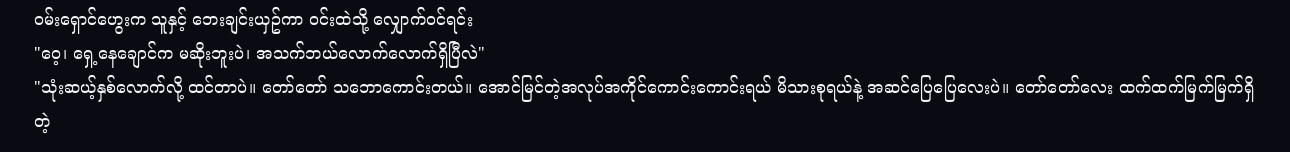ဝမ်းရှောင်ဟွေးက သူနှင့် ဘေးချင်းယှဥ်ကာ ဝင်းထဲသို့ လျှောက်ဝင်ရင်း
"ဝေ့၊ ရှေ့နေချောင်က မဆိုးဘူးပဲ၊ အသက်ဘယ်လောက်လောက်ရှိပြီလဲ"
"သုံးဆယ့်နှစ်လောက်လို့ ထင်တာပဲ။ တော်တော် သဘောကောင်းတယ်။ အောင်မြင်တဲ့အလုပ်အကိုင်ကောင်းကောင်းရယ် မိသားစုရယ်နဲ့ အဆင်ပြေပြေလေးပဲ။ တော်တော်လေး ထက်ထက်မြက်မြက်ရှိတဲ့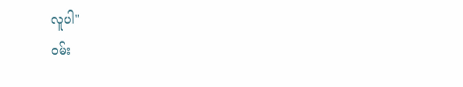လူပါ"
ဝမ်း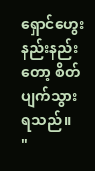ရှောင်ဟွေး နည်းနည်းတော့ စိတ်ပျက်သွားရသည်။
"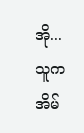အို... သူက အိမ်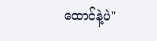ထောင်နဲ့ပဲ"